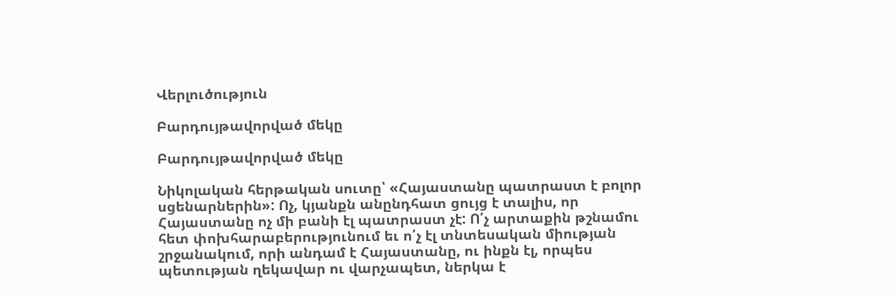Վերլուծություն

Բարդույթավորված մեկը

Բարդույթավորված մեկը

Նիկոլական հերթական սուտը՝ «Հայաստանը պատրաստ է բոլոր սցենարներին»: Ոչ, կյանքն անընդհատ ցույց է տալիս, որ Հայաստանը ոչ մի բանի էլ պատրաստ չէ: Ո՛չ արտաքին թշնամու հետ փոխհարաբերությունում եւ ո՛չ էլ տնտեսական միության շրջանակում, որի անդամ է Հայաստանը, ու ինքն էլ, որպես պետության ղեկավար ու վարչապետ, ներկա է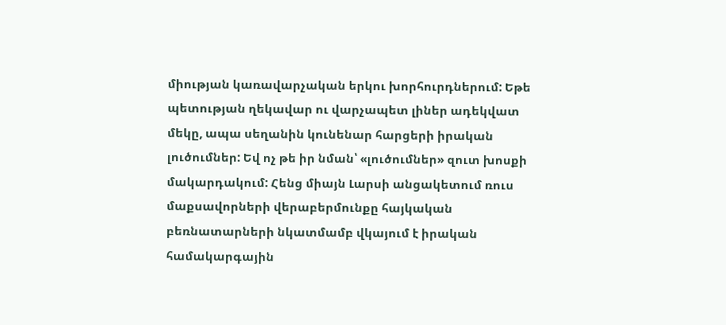միության կառավարչական երկու խորհուրդներում: Եթե պետության ղեկավար ու վարչապետ լիներ ադեկվատ մեկը, ապա սեղանին կունենար հարցերի իրական լուծումներ: Եվ ոչ թե իր նման՝ «լուծումներ» զուտ խոսքի մակարդակում: Հենց միայն Լարսի անցակետում ռուս մաքսավորների վերաբերմունքը հայկական բեռնատարների նկատմամբ վկայում է իրական համակարգային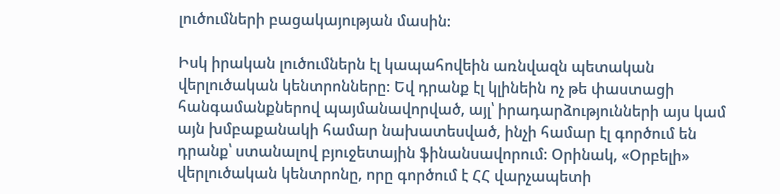լուծումների բացակայության մասին:

Իսկ իրական լուծումներն էլ կապահովեին առնվազն պետական վերլուծական կենտրոնները: Եվ դրանք էլ կլինեին ոչ թե փաստացի հանգամանքներով պայմանավորված, այլ՝ իրադարձությունների այս կամ այն խմբաքանակի համար նախատեսված, ինչի համար էլ գործում են դրանք՝ ստանալով բյուջետային ֆինանսավորում: Օրինակ, «Օրբելի» վերլուծական կենտրոնը, որը գործում է ՀՀ վարչապետի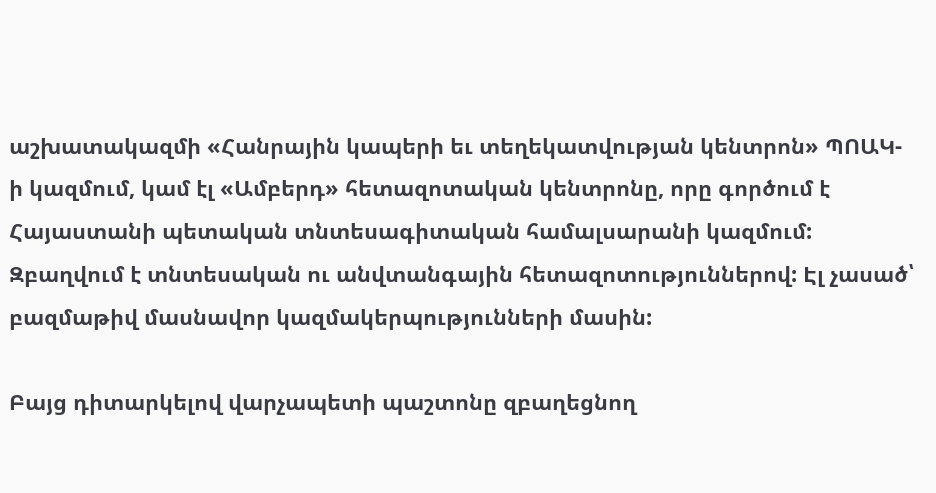աշխատակազմի «Հանրային կապերի եւ տեղեկատվության կենտրոն» ՊՈԱԿ-ի կազմում, կամ էլ «Ամբերդ» հետազոտական կենտրոնը, որը գործում է Հայաստանի պետական տնտեսագիտական համալսարանի կազմում: Զբաղվում է տնտեսական ու անվտանգային հետազոտություններով: Էլ չասած՝ բազմաթիվ մասնավոր կազմակերպությունների մասին:

Բայց դիտարկելով վարչապետի պաշտոնը զբաղեցնող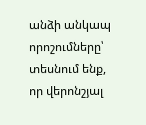անձի անկապ որոշումները՝ տեսնում ենք, որ վերոնշյալ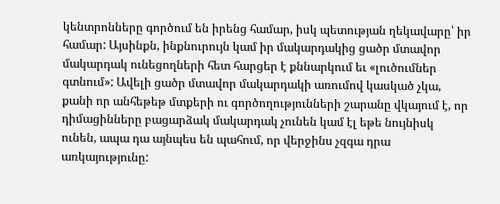կենտրոնները գործում են իրենց համար, իսկ պետության ղեկավարը՝ իր համար: Այսինքն, ինքնուրույն կամ իր մակարդակից ցածր մտավոր մակարդակ ունեցողների հետ հարցեր է քննարկում եւ «լուծումներ գտնում»: Ավելի ցածր մտավոր մակարդակի առումով կասկած չկա, քանի որ անհեթեթ մտքերի ու գործողությունների շարանը վկայում է, որ դիմացինները բացարձակ մակարդակ չունեն կամ էլ եթե նույնիսկ ունեն, ապա դա այնպես են պահում, որ վերջինս չզգա դրա առկայությունը: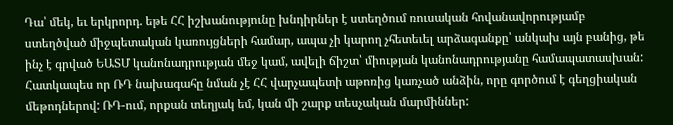Դա՝ մեկ, եւ երկրորդ. եթե ՀՀ իշխանությունը խնդիրներ է ստեղծում ռուսական հովանավորությամբ ստեղծված միջպետական կառույցների համար, ապա չի կարող չհետեւել արձագանքը՝ անկախ այն բանից, թե ինչ է գրված ԵԱՏՄ կանոնադրության մեջ կամ, ավելի ճիշտ՝ միության կանոնադրությանը համապատասխան: Հատկապես որ ՌԴ նախագահը նման չէ ՀՀ վարչապետի աթոռից կառչած անձին, որը գործում է գեղցիական մեթոդներով: ՌԴ-ում, որքան տեղյակ եմ, կան մի շարք տեսչական մարմիններ: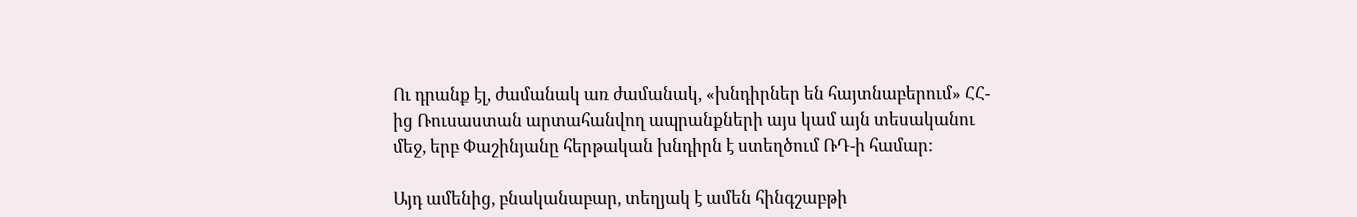Ու դրանք էլ, ժամանակ առ ժամանակ, «խնդիրներ են հայտնաբերում» ՀՀ-ից Ռուսաստան արտահանվող ապրանքների այս կամ այն տեսականու մեջ, երբ Փաշինյանը հերթական խնդիրն է ստեղծում ՌԴ-ի համար:

Այդ ամենից, բնականաբար, տեղյակ է ամեն հինգշաբթի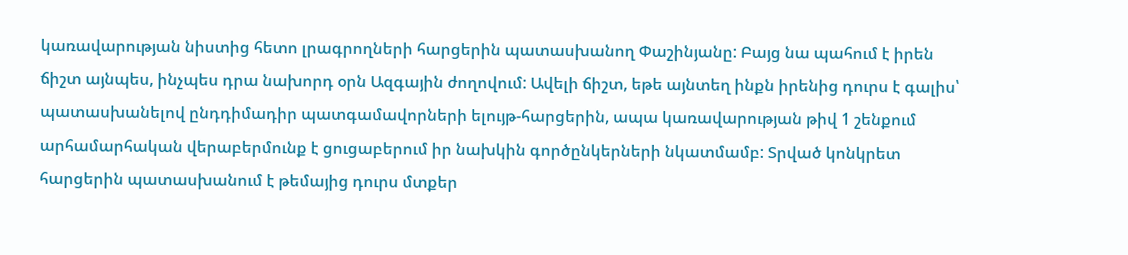կառավարության նիստից հետո լրագրողների հարցերին պատասխանող Փաշինյանը: Բայց նա պահում է իրեն ճիշտ այնպես, ինչպես դրա նախորդ օրն Ազգային ժողովում: Ավելի ճիշտ, եթե այնտեղ ինքն իրենից դուրս է գալիս՝ պատասխանելով ընդդիմադիր պատգամավորների ելույթ-հարցերին, ապա կառավարության թիվ 1 շենքում արհամարհական վերաբերմունք է ցուցաբերում իր նախկին գործընկերների նկատմամբ: Տրված կոնկրետ հարցերին պատասխանում է թեմայից դուրս մտքեր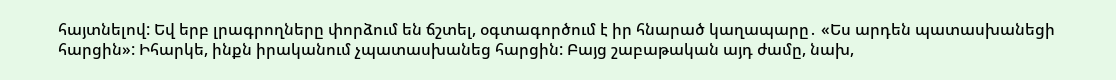հայտնելով: Եվ երբ լրագրողները փորձում են ճշտել, օգտագործում է իր հնարած կաղապարը․ «Ես արդեն պատասխանեցի հարցին»: Իհարկե, ինքն իրականում չպատասխանեց հարցին: Բայց շաբաթական այդ ժամը, նախ,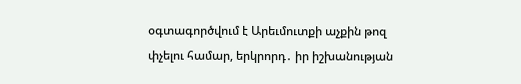օգտագործվում է Արեւմուտքի աչքին թոզ փչելու համար, երկրորդ․ իր իշխանության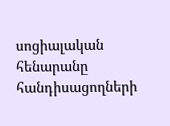սոցիալական հենարանը հանդիսացողների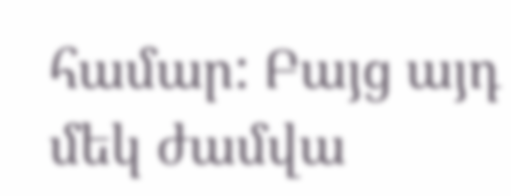համար: Բայց այդ մեկ ժամվա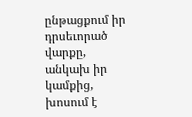ընթացքում իր դրսեւորած վարքը, անկախ իր կամքից, խոսում է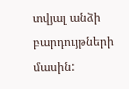տվյալ անձի բարդույթների մասին: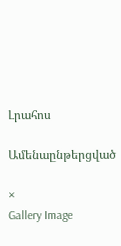Լրահոս

Ամենաընթերցված

×
Gallery Image